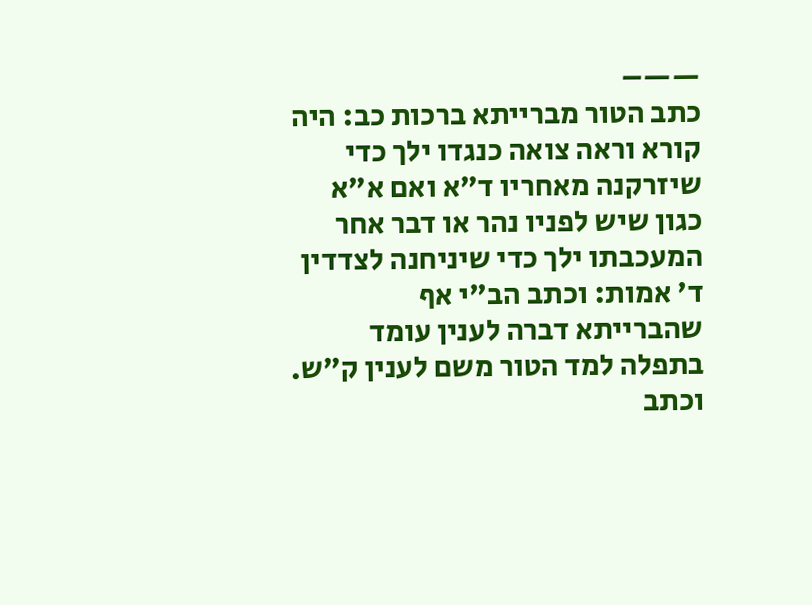——–
כתב הטור מברייתא ברכות כב: היה קורא וראה צואה כנגדו ילך כדי שיזרקנה מאחריו ד"א ואם א"א כגון שיש לפניו נהר או דבר אחר המעכבתו ילך כדי שיניחנה לצדדין ד' אמות: וכתב הב"י אף שהברייתא דברה לענין עומד בתפלה למד הטור משם לענין ק"ש. וכתב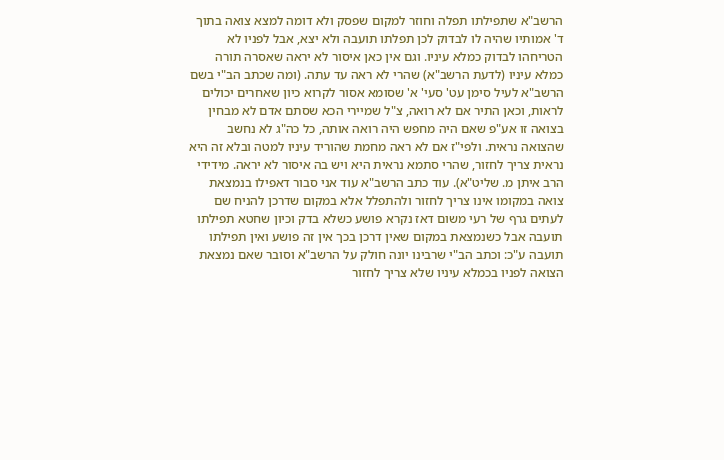הרשב"א שתפילתו תפלה וחוזר למקום שפסק ולא דומה למצא צואה בתוך ד' אמותיו שהיה לו לבדוק לכן תפלתו תועבה ולא יצא, אבל לפניו לא הטריחהו לבדוק כמלא עיניו. וגם אין כאן איסור לא יראה שאסרה תורה כמלא עיניו (לדעת הרשב"א) שהרי לא ראה עד עתה. (ומה שכתב הב"י בשם הרשב"א לעיל סימן עט' סעי' א' שסומא אסור לקרוא כיון שאחרים יכולים לראות, וכאן התיר אם לא רואה, צ"ל שמיירי הכא שסתם אדם לא מבחין בצואה זו אע"פ שאם היה מחפש היה רואה אותה, כל כה"ג לא נחשב שהצואה נראית. ולפי"ז אם לא ראה מחמת שהוריד עיניו למטה ובלא זה היא נראית צריך לחזור, שהרי סתמא נראית היא ויש בה איסור לא יראה. מידידי הרב איתן מ. שליט"א). עוד כתב הרשב"א עוד אני סבור דאפילו בנמצאת צואה במקומו אינו צריך לחזור ולהתפלל אלא במקום שדרכן להניח שם לעתים גרף של רעי משום דאז נקרא פושע כשלא בדק וכיון שחטא תפילתו תועבה אבל כשנמצאת במקום שאין דרכן בכך אין זה פושע ואין תפילתו תועבה ע"כ: וכתב הב"י שרבינו יונה חולק על הרשב"א וסובר שאם נמצאת הצואה לפניו בכמלא עיניו שלא צריך לחזור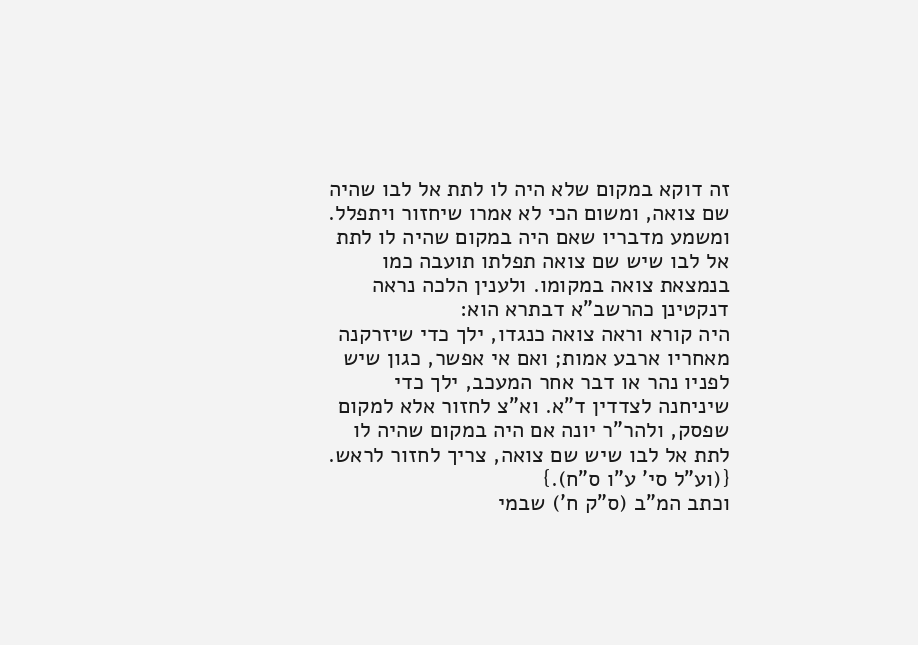זה דוקא במקום שלא היה לו לתת אל לבו שהיה שם צואה, ומשום הכי לא אמרו שיחזור ויתפלל. ומשמע מדבריו שאם היה במקום שהיה לו לתת אל לבו שיש שם צואה תפלתו תועבה כמו בנמצאת צואה במקומו. ולענין הלכה נראה דנקטינן כהרשב"א דבתרא הוא:
היה קורא וראה צואה כנגדו, ילך כדי שיזרקנה מאחריו ארבע אמות; ואם אי אפשר, כגון שיש לפניו נהר או דבר אחר המעכב, ילך כדי שיניחנה לצדדין ד"א. וא"צ לחזור אלא למקום שפסק, ולהר"ר יונה אם היה במקום שהיה לו לתת אל לבו שיש שם צואה, צריך לחזור לראש. {(וע"ל סי' ע"ו ס"ח).}
וכתב המ"ב (ס"ק ח') שבמי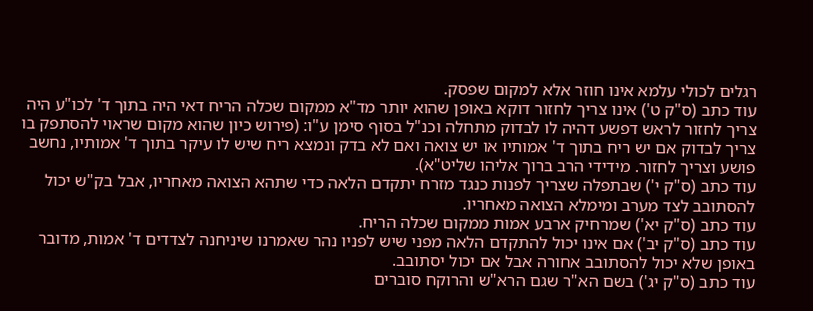רגלים לכולי עלמא אינו חוזר אלא למקום שפסק.
עוד כתב (ס"ק ט') אינו צריך לחזור דוקא באופן שהוא יותר מד"א ממקום שכלה הריח דאי היה בתוך ד' לכו"ע היה צריך לחזור לראש דפשע דהיה לו לבדוק מתחלה וכנ"ל בסוף סימן ע"ו: (פירוש כיון שהוא מקום שראוי להסתפק בו צריך לבדוק אם יש ריח בתוך ד' אמותיו או יש צואה ואם לא בדק ונמצא ריח שיש לו עיקר בתוך ד' אמותיו, נחשב פושע וצריך לחזור. מידידי הרב ברוך אליהו שליט"א).
עוד כתב (ס"ק י') שבתפלה שצריך לפנות כנגד מזרח יתקדם הלאה כדי שתהא הצואה מאחריו, אבל בק"ש יכול להסתובב לצד מערב ומימלא הצואה מאחריו.
עוד כתב (ס"ק יא') שמרחיק ארבע אמות ממקום שכלה הריח.
עוד כתב (ס"ק יב') אם אינו יכול להתקדם הלאה מפני שיש לפניו נהר שאמרנו שיניחנה לצדדים ד' אמות, מדובר באופן שלא יכול להסתובב אחורה אבל אם יכול יסתובב.
עוד כתב (ס"ק יג') בשם הא"ר שגם הרא"ש והרוקח סוברים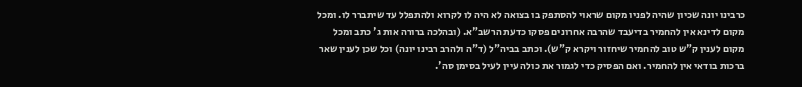כרבינו יונה שכיון שהיה לפניו מקום שראוי להסתפק בו בצואה לא היה לו לקרוא ולהתפלל עד שיתברר לו. ומכל מקום לדינא אין להחמיר בדיעבד שהרבה אחרונים פסקו כדעת הרשב"א. (ובהלכה ברורה אות ג' כתב ומכל מקום לענין ק"ש טוב להחמיר שיחזור ויקרא ק"ש). וכתב בביה"ל (ד"ה ולהרב רבינו יונה) וכל שכן לענין שאר ברכות בודאי אין להחמיר. ואם הפסיק כדי לגמור את כולה עיין לעיל בסימן סה'.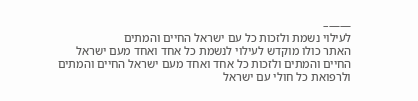——–
לעילוי נשמת ולזכות כל עם ישראל החיים והמתים
האתר כולו מוקדש לעילוי לנשמת כל אחד ואחד מעם ישראל החיים והמתים ולזכות כל אחד ואחד מעם ישראל החיים והמתים ולרפואת כל חולי עם ישראל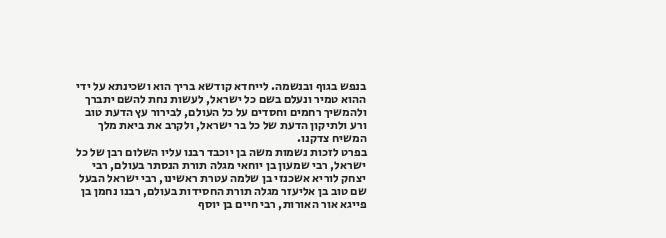בנפש בגוף ובנשמה. לייחדא קודשא בריך הוא ושכינתא על ידי ההוא טמיר ונעלם בשם כל ישראל, לעשות נחת להשם יתברך ולהמשיך רחמים וחסדים על כל העולם, לבירור עץ הדעת טוב ורע ולתיקון הדעת של כל בר ישראל, ולקרב את ביאת מלך המשיח צדקנו.
בפרט לזכות נשמות משה בן יוכבד רבנו עליו השלום רבן של כל ישראל, רבי שמעון בן יוחאי מגלה תורת הנסתר בעולם, רבי יצחק לוריא אשכנזי בן שלמה עטרת ראשינו, רבי ישראל הבעל שם טוב בן אליעזר מגלה תורת החסידות בעולם, רבנו נחמן בן פייגא אור האורות, רבי חיים בן יוסף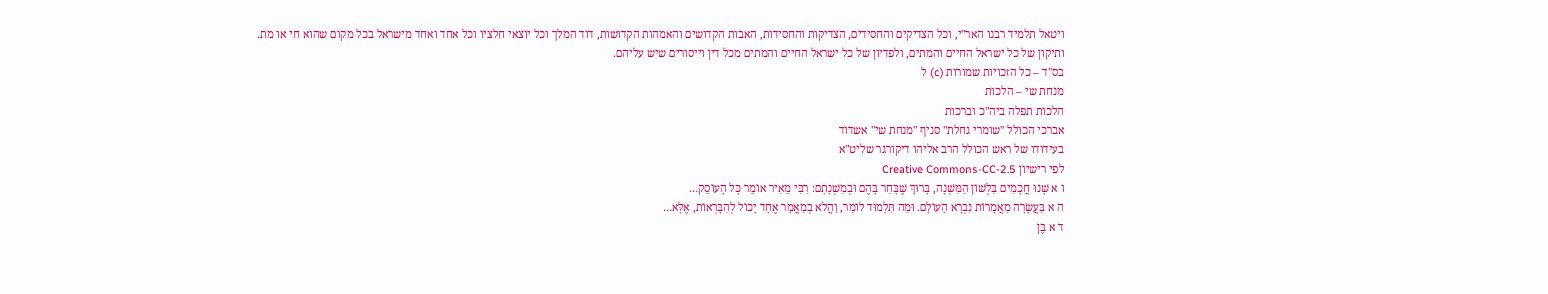ויטאל תלמיד רבנו האר"י, וכל הצדיקים והחסידים, הצדיקות והחסידות, האבות הקדושים והאמהות הקדושות, דוד המלך וכל יוצאי חלציו וכל אחד ואחד מישראל בכל מקום שהוא חי או מת.
ותיקון של כל ישראל החיים והמתים, ולפדיון של כל ישראל החיים והמתים מכל דין וייסורים שיש עליהם.
בס"ד – כל הזכויות שמורות (c) ל
מנחת שי – הלכות
הלכות תפלה ביה"כ וברכות
אברכי הכולל "שומרי גחלת" סניף "מנחת שי" אשדוד
בעידודו של ראש הכולל הרב אליהו דיקורגר שליט"א
לפי רישיון Creative Commons-CC-2.5
ו א שָׁנוּ חֲכָמִים בִּלְשׁוֹן הַמִּשְׁנָה, בָּרוּךְ שֶׁבָּחַר בָּהֶם וּבְמִשְׁנָתָם: רַבִּי מֵאִיר אוֹמֵר כָּל הָעוֹסֵק…
ה א בַּעֲשָׂרָה מַאֲמָרוֹת נִבְרָא הָעוֹלָם. וּמַה תַּלְמוּד לוֹמַר, וַהֲלֹא בְמַאֲמָר אֶחָד יָכוֹל לְהִבָּרְאוֹת, אֶלָּא…
ד א בֶּן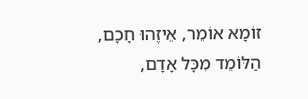זוֹמָא אוֹמֵר, אֵיזֶהוּ חָכָם, הַלּוֹמֵד מִכָּל אָדָם,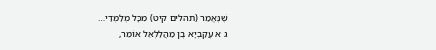שֶׁנֶּאֱמַר (תהלים קיט) מִכָּל מְלַמְּדַי…
ג א עֲקַבְיָא בֶן מַהֲלַלְאֵל אוֹמֵר,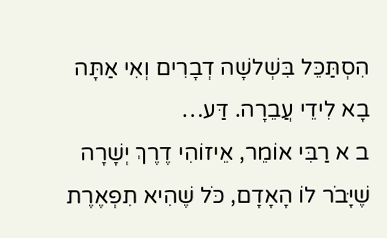הִסְתַּכֵּל בִּשְׁלשָׁה דְבָרִים וְאִי אַתָּה בָא לִידֵי עֲבֵרָה. דַּע…
ב א רַבִּי אוֹמֵר, אֵיזוֹהִי דֶרֶךְ יְשָׁרָה שֶׁיָּבֹר לוֹ הָאָדָם, כֹּל שֶׁהִיא תִפְאֶרֶת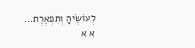לְעוֹשֶׂיהָ וְתִפְאֶרֶת…
א א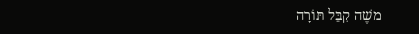משֶׁה קִבֵּל תּוֹרָה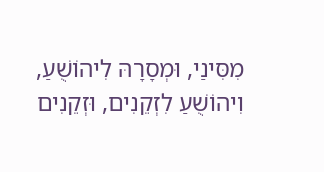מִסִּינַי, וּמְסָרָהּ לִיהוֹשֻׁעַ, וִיהוֹשֻׁעַ לִזְקֵנִים, וּזְקֵנִים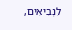לִנְבִיאִים,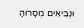וּנְבִיאִים מְסָרוּהָ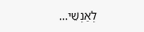לְאַנְשֵׁי…